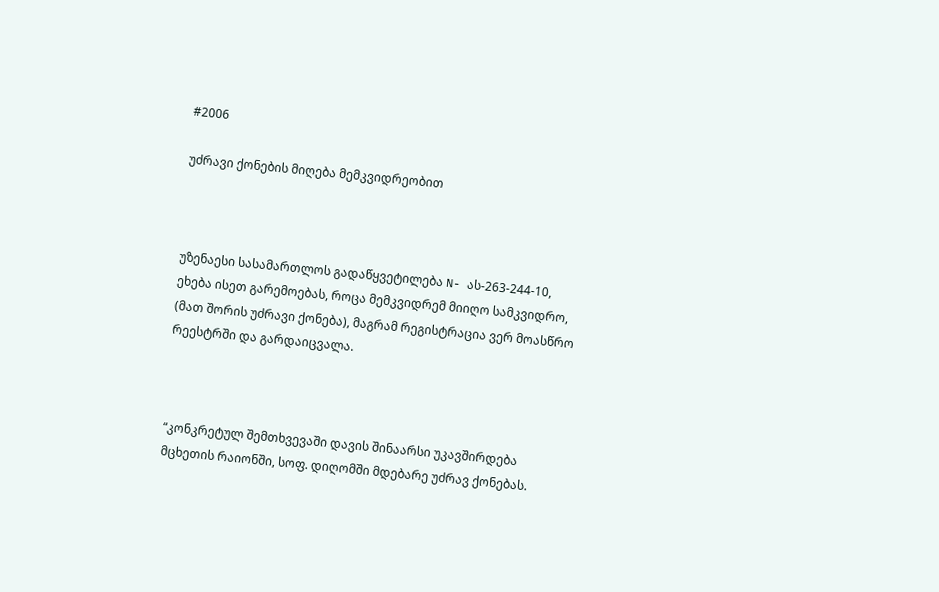#2006

უძრავი ქონების მიღება მემკვიდრეობით



უზენაესი სასამართლოს გადაწყვეტილება N- ას-263-244-10, ეხება ისეთ გარემოებას, როცა მემკვიდრემ მიიღო სამკვიდრო, (მათ შორის უძრავი ქონება), მაგრამ რეგისტრაცია ვერ მოასწრო რეესტრში და გარდაიცვალა.



“კონკრეტულ შემთხვევაში დავის შინაარსი უკავშირდება მცხეთის რაიონში, სოფ. დიღომში მდებარე უძრავ ქონებას.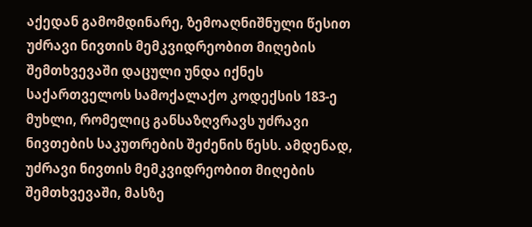აქედან გამომდინარე, ზემოაღნიშნული წესით უძრავი ნივთის მემკვიდრეობით მიღების შემთხვევაში დაცული უნდა იქნეს საქართველოს სამოქალაქო კოდექსის 183-ე მუხლი, რომელიც განსაზღვრავს უძრავი ნივთების საკუთრების შეძენის წესს. ამდენად, უძრავი ნივთის მემკვიდრეობით მიღების შემთხვევაში, მასზე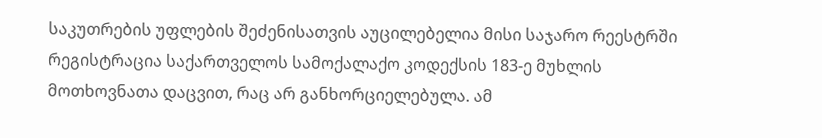საკუთრების უფლების შეძენისათვის აუცილებელია მისი საჯარო რეესტრში რეგისტრაცია საქართველოს სამოქალაქო კოდექსის 183-ე მუხლის მოთხოვნათა დაცვით, რაც არ განხორციელებულა. ამ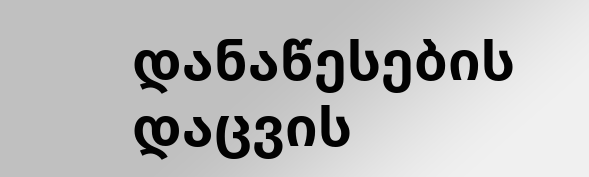დანაწესების დაცვის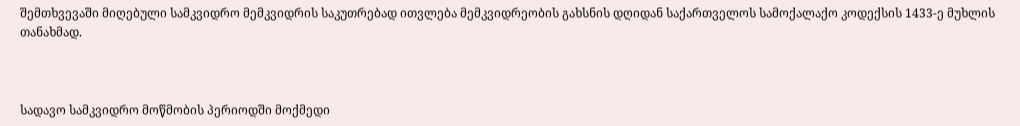შემთხვევაში მიღებული სამკვიდრო მემკვიდრის საკუთრებად ითვლება მემკვიდრეობის გახსნის დღიდან საქართველოს სამოქალაქო კოდექსის 1433-ე მუხლის თანახმად.



სადავო სამკვიდრო მოწმობის პერიოდში მოქმედი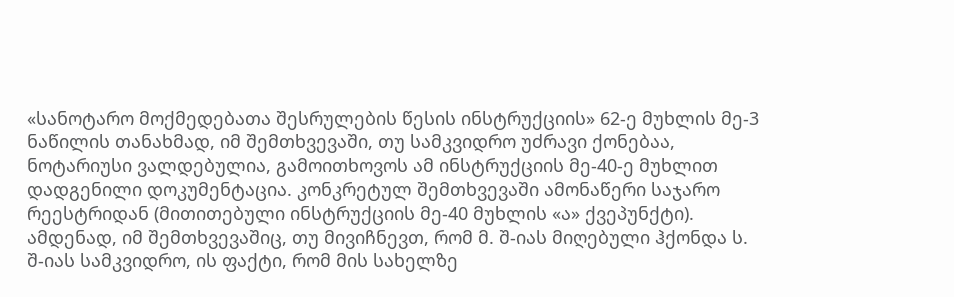«სანოტარო მოქმედებათა შესრულების წესის ინსტრუქციის» 62-ე მუხლის მე-3 ნაწილის თანახმად, იმ შემთხვევაში, თუ სამკვიდრო უძრავი ქონებაა, ნოტარიუსი ვალდებულია, გამოითხოვოს ამ ინსტრუქციის მე-40-ე მუხლით დადგენილი დოკუმენტაცია. კონკრეტულ შემთხვევაში ამონაწერი საჯარო რეესტრიდან (მითითებული ინსტრუქციის მე-40 მუხლის «ა» ქვეპუნქტი). ამდენად, იმ შემთხვევაშიც, თუ მივიჩნევთ, რომ მ. შ-იას მიღებული ჰქონდა ს. შ-იას სამკვიდრო, ის ფაქტი, რომ მის სახელზე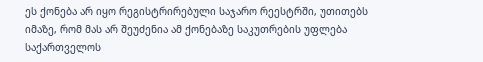ეს ქონება არ იყო რეგისტრირებული საჯარო რეესტრში, უთითებს იმაზე, რომ მას არ შეუძენია ამ ქონებაზე საკუთრების უფლება საქართველოს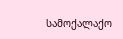სამოქალაქო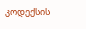კოდექსის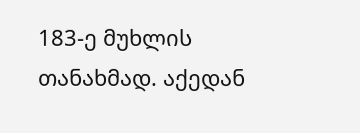183-ე მუხლის თანახმად. აქედან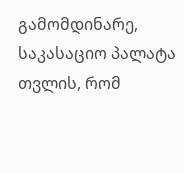გამომდინარე, საკასაციო პალატა თვლის, რომ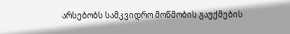არსებობს სამკვიდრო მოწმობის გაუქმების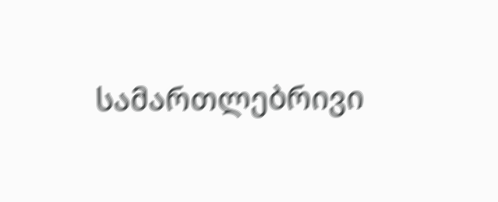სამართლებრივი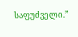საფუძველი.”